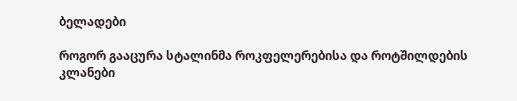ბელადები

როგორ გააცურა სტალინმა როკფელერებისა და როტშილდების კლანები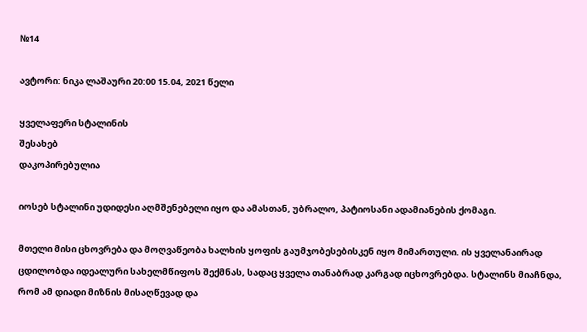№14

ავტორი: ნიკა ლაშაური 20:00 15.04, 2021 წელი

ყველაფერი სტალინის
შესახებ
დაკოპირებულია

იოსებ სტალინი უდიდესი აღმშენებელი იყო და ამასთან, უბრალო, პატიოსანი ადამიანების ქომაგი.

მთელი მისი ცხოვრება და მოღვაწეობა ხალხის ყოფის გაუმჯობესებისკენ იყო მიმართული. ის ყველანაირად ცდილობდა იდეალური სახელმწიფოს შექმნას, სადაც ყველა თანაბრად კარგად იცხოვრებდა. სტალინს მიაჩნდა, რომ ამ დიადი მიზნის მისაღწევად და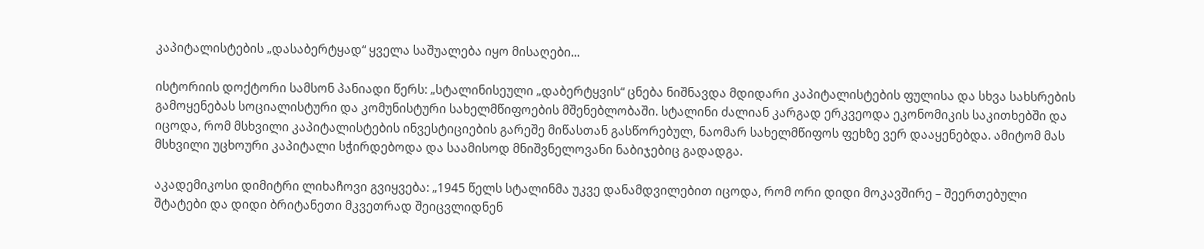კაპიტალისტების „დასაბერტყად“ ყველა საშუალება იყო მისაღები...

ისტორიის დოქტორი სამსონ პანიადი წერს: „სტალინისეული „დაბერტყვის“ ცნება ნიშნავდა მდიდარი კაპიტალისტების ფულისა და სხვა სახსრების გამოყენებას სოციალისტური და კომუნისტური სახელმწიფოების მშენებლობაში. სტალინი ძალიან კარგად ერკვეოდა ეკონომიკის საკითხებში და იცოდა, რომ მსხვილი კაპიტალისტების ინვესტიციების გარეშე მიწასთან გასწორებულ, ნაომარ სახელმწიფოს ფეხზე ვერ დააყენებდა. ამიტომ მას მსხვილი უცხოური კაპიტალი სჭირდებოდა და საამისოდ მნიშვნელოვანი ნაბიჯებიც გადადგა.

აკადემიკოსი დიმიტრი ლიხაჩოვი გვიყვება: „1945 წელს სტალინმა უკვე დანამდვილებით იცოდა, რომ ორი დიდი მოკავშირე – შეერთებული შტატები და დიდი ბრიტანეთი მკვეთრად შეიცვლიდნენ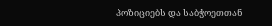პოზიციებს და საბჭოეთთან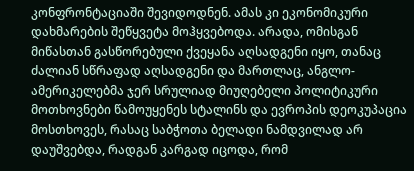კონფრონტაციაში შევიდოდნენ. ამას კი ეკონომიკური დახმარების შეწყვეტა მოჰყვებოდა. არადა, ომისგან მიწასთან გასწორებული ქვეყანა აღსადგენი იყო, თანაც ძალიან სწრაფად აღსადგენი და მართლაც, ანგლო-ამერიკელებმა ჯერ სრულიად მიუღებელი პოლიტიკური მოთხოვნები წამოუყენეს სტალინს და ევროპის დეოკუპაცია მოსთხოვეს, რასაც საბჭოთა ბელადი ნამდვილად არ დაუშვებდა, რადგან კარგად იცოდა, რომ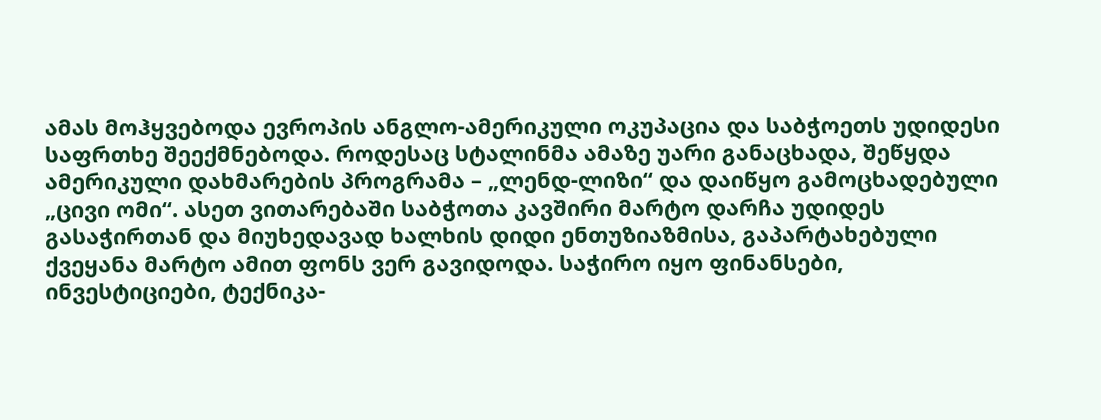ამას მოჰყვებოდა ევროპის ანგლო-ამერიკული ოკუპაცია და საბჭოეთს უდიდესი საფრთხე შეექმნებოდა. როდესაც სტალინმა ამაზე უარი განაცხადა, შეწყდა ამერიკული დახმარების პროგრამა – „ლენდ-ლიზი“ და დაიწყო გამოცხადებული „ცივი ომი“. ასეთ ვითარებაში საბჭოთა კავშირი მარტო დარჩა უდიდეს გასაჭირთან და მიუხედავად ხალხის დიდი ენთუზიაზმისა, გაპარტახებული ქვეყანა მარტო ამით ფონს ვერ გავიდოდა. საჭირო იყო ფინანსები, ინვესტიციები, ტექნიკა-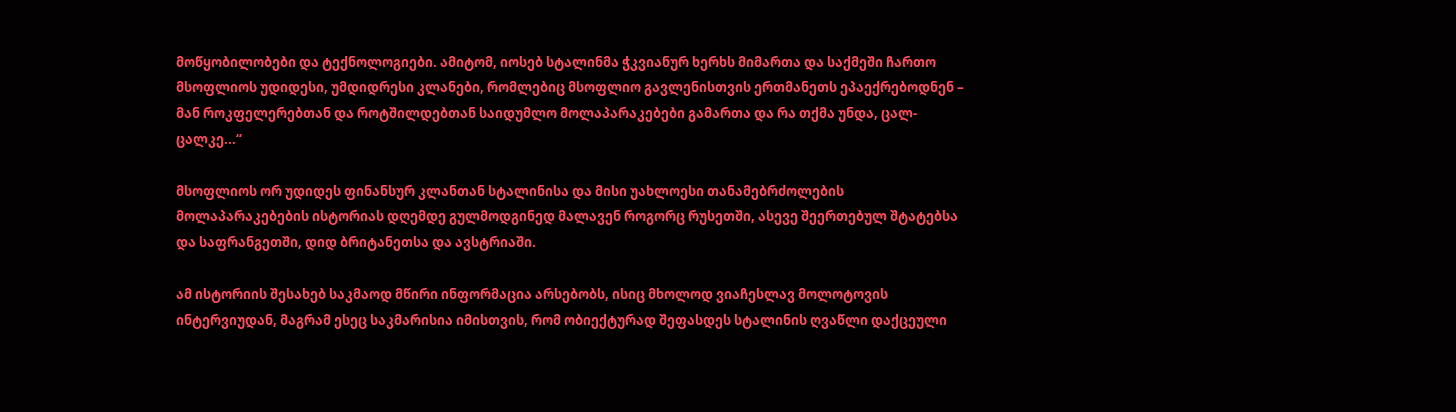მოწყობილობები და ტექნოლოგიები. ამიტომ, იოსებ სტალინმა ჭკვიანურ ხერხს მიმართა და საქმეში ჩართო მსოფლიოს უდიდესი, უმდიდრესი კლანები, რომლებიც მსოფლიო გავლენისთვის ერთმანეთს ეპაექრებოდნენ – მან როკფელერებთან და როტშილდებთან საიდუმლო მოლაპარაკებები გამართა და რა თქმა უნდა, ცალ-ცალკე...“

მსოფლიოს ორ უდიდეს ფინანსურ კლანთან სტალინისა და მისი უახლოესი თანამებრძოლების მოლაპარაკებების ისტორიას დღემდე გულმოდგინედ მალავენ როგორც რუსეთში, ასევე შეერთებულ შტატებსა და საფრანგეთში, დიდ ბრიტანეთსა და ავსტრიაში.

ამ ისტორიის შესახებ საკმაოდ მწირი ინფორმაცია არსებობს, ისიც მხოლოდ ვიაჩესლავ მოლოტოვის ინტერვიუდან, მაგრამ ესეც საკმარისია იმისთვის, რომ ობიექტურად შეფასდეს სტალინის ღვაწლი დაქცეული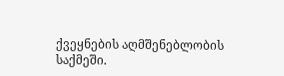ქვეყნების აღმშენებლობის საქმეში.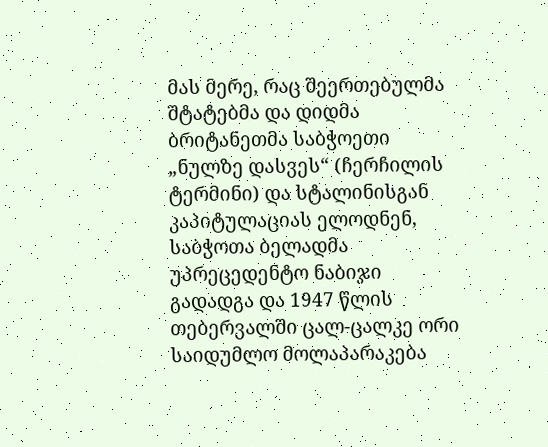მას მერე, რაც შეერთებულმა შტატებმა და დიდმა ბრიტანეთმა საბჭოეთი „ნულზე დასვეს“ (ჩერჩილის ტერმინი) და სტალინისგან კაპიტულაციას ელოდნენ, საბჭოთა ბელადმა უპრეცედენტო ნაბიჯი გადადგა და 1947 წლის თებერვალში ცალ-ცალკე ორი საიდუმლო მოლაპარაკება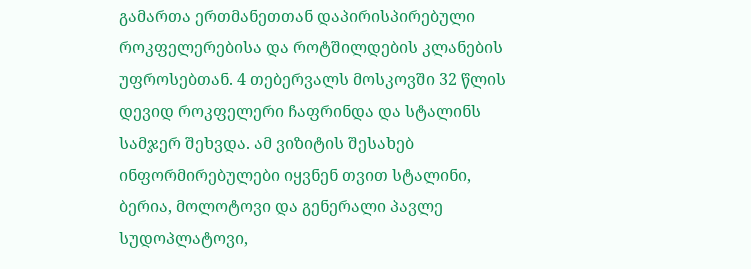გამართა ერთმანეთთან დაპირისპირებული როკფელერებისა და როტშილდების კლანების უფროსებთან. 4 თებერვალს მოსკოვში 32 წლის დევიდ როკფელერი ჩაფრინდა და სტალინს სამჯერ შეხვდა. ამ ვიზიტის შესახებ ინფორმირებულები იყვნენ თვით სტალინი, ბერია, მოლოტოვი და გენერალი პავლე სუდოპლატოვი,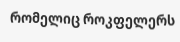რომელიც როკფელერს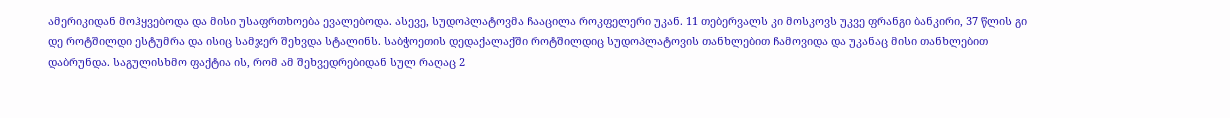ამერიკიდან მოჰყვებოდა და მისი უსაფრთხოება ევალებოდა. ასევე, სუდოპლატოვმა ჩააცილა როკფელერი უკან. 11 თებერვალს კი მოსკოვს უკვე ფრანგი ბანკირი, 37 წლის გი დე როტშილდი ესტუმრა და ისიც სამჯერ შეხვდა სტალინს. საბჭოეთის დედაქალაქში როტშილდიც სუდოპლატოვის თანხლებით ჩამოვიდა და უკანაც მისი თანხლებით დაბრუნდა. საგულისხმო ფაქტია ის, რომ ამ შეხვედრებიდან სულ რაღაც 2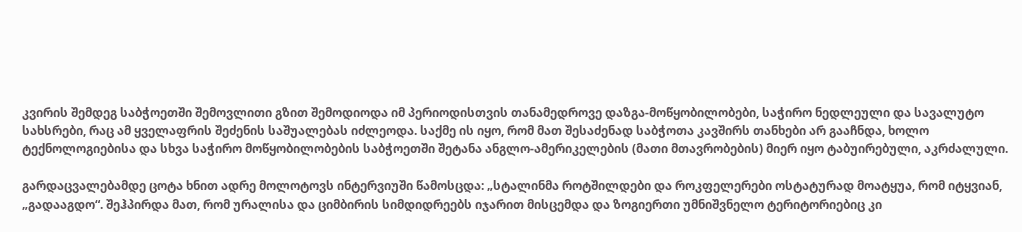კვირის შემდეგ საბჭოეთში შემოვლითი გზით შემოდიოდა იმ პერიოდისთვის თანამედროვე დაზგა-მოწყობილობები, საჭირო ნედლეული და სავალუტო სახსრები, რაც ამ ყველაფრის შეძენის საშუალებას იძლეოდა. საქმე ის იყო, რომ მათ შესაძენად საბჭოთა კავშირს თანხები არ გააჩნდა, ხოლო ტექნოლოგიებისა და სხვა საჭირო მოწყობილობების საბჭოეთში შეტანა ანგლო-ამერიკელების (მათი მთავრობების) მიერ იყო ტაბუირებული, აკრძალული.

გარდაცვალებამდე ცოტა ხნით ადრე მოლოტოვს ინტერვიუში წამოსცდა: „სტალინმა როტშილდები და როკფელერები ოსტატურად მოატყუა, რომ იტყვიან, „გადააგდო“. შეჰპირდა მათ, რომ ურალისა და ციმბირის სიმდიდრეებს იჯარით მისცემდა და ზოგიერთი უმნიშვნელო ტერიტორიებიც კი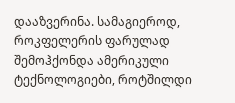დააზვერინა. სამაგიეროდ, როკფელერის ფარულად შემოჰქონდა ამერიკული ტექნოლოგიები, როტშილდი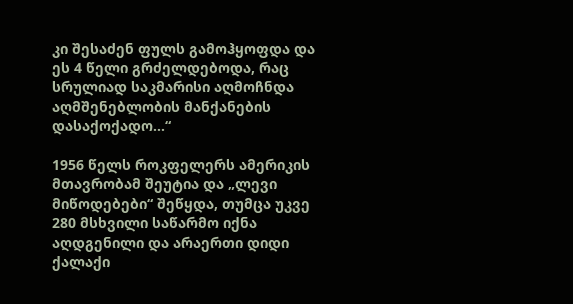კი შესაძენ ფულს გამოჰყოფდა და ეს 4 წელი გრძელდებოდა, რაც სრულიად საკმარისი აღმოჩნდა აღმშენებლობის მანქანების დასაქოქადო...“

1956 წელს როკფელერს ამერიკის მთავრობამ შეუტია და „ლევი მიწოდებები“ შეწყდა, თუმცა უკვე 280 მსხვილი საწარმო იქნა აღდგენილი და არაერთი დიდი ქალაქი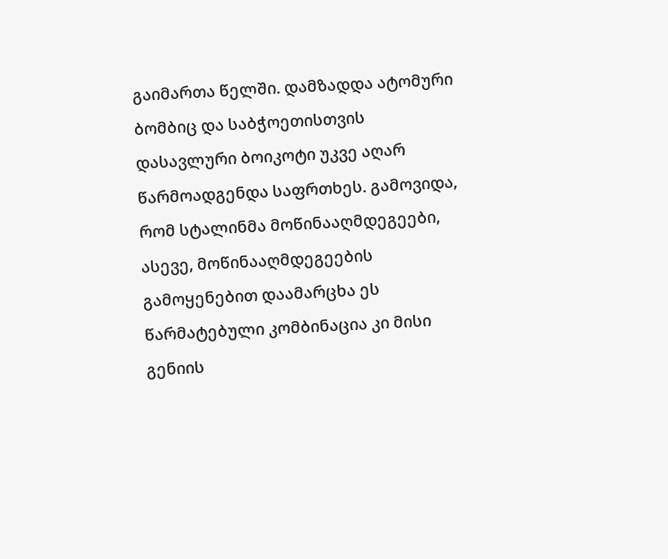გაიმართა წელში. დამზადდა ატომური ბომბიც და საბჭოეთისთვის დასავლური ბოიკოტი უკვე აღარ წარმოადგენდა საფრთხეს. გამოვიდა, რომ სტალინმა მოწინააღმდეგეები, ასევე, მოწინააღმდეგეების გამოყენებით დაამარცხა ეს წარმატებული კომბინაცია კი მისი გენიის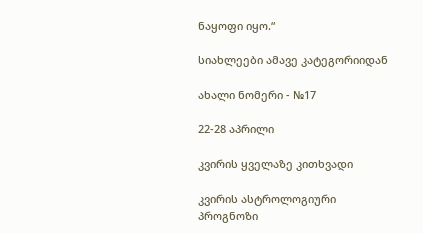ნაყოფი იყო.“

სიახლეები ამავე კატეგორიიდან

ახალი ნომერი - №17

22-28 აპრილი

კვირის ყველაზე კითხვადი

კვირის ასტროლოგიური
პროგნოზი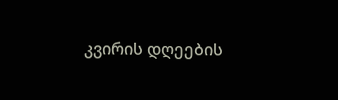კვირის დღეების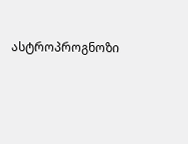ასტროპროგნოზი